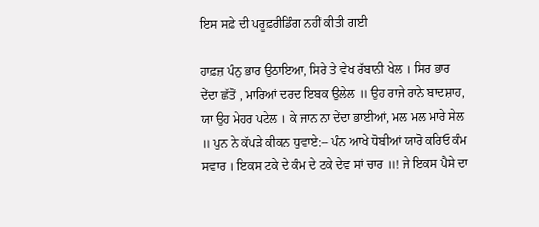ਇਸ ਸਫ਼ੇ ਦੀ ਪਰੂਫ਼ਰੀਡਿੰਗ ਨਹੀਂ ਕੀਤੀ ਗਈ

ਹਾਫ਼ਜ਼ ਪੰਨੁ ਭਾਰ ਉਠਾਇਆ, ਸਿਰੇ ਤੇ ਵੇਖ ਰੱਬਾਨੀ ਖੇਲ । ਸਿਰ ਭਾਰ ਦੇਂਦਾ ਛੱਤੋਂ , ਮਾਰਿਆਂ ਦਰਦ ਇਬਕ ਉਲੇਲ ॥ ਉਹ ਰਾਜੇ ਰਾਨੇ ਬਾਦਸ਼ਾਹ, ਯਾ ਉਹ ਮੇਹਰ ਪਟੇਲ । ਕੇ ਜਾਨ ਨਾ ਦੇਂਦਾ ਭਾਈਆਂ, ਮਲ ਮਲ ਮਾਰੇ ਸੇਲ ॥ ਪੁਨ ਨੇ ਕੱਪੜੇ ਕੀਕਨ ਧੁਵਾਏ:-- ਪੰਨ ਆਖੇ ਧੋਬੀਆਂ ਯਾਰੋ ਕਰਿਓ ਕੰਮ ਸਵਾਰ । ਇਕਸ ਟਕੇ ਦੇ ਕੰਮ ਦੇ ਟਕੇ ਦੇਵ ਸਾਂ ਚਾਰ ॥! ਜੇ ਇਕਸ ਪੈਸੇ ਦਾ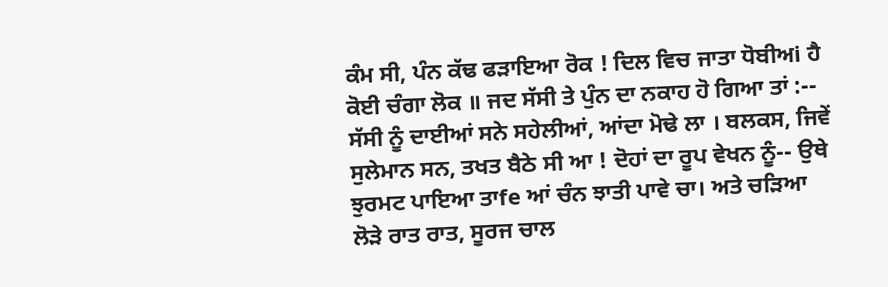ਕੰਮ ਸੀ, ਪੰਨ ਕੱਢ ਫੜਾਇਆ ਰੋਕ ! ਦਿਲ ਵਿਚ ਜਾਤਾ ਧੋਬੀਅi ਹੈ ਕੋਈ ਚੰਗਾ ਲੋਕ ॥ ਜਦ ਸੱਸੀ ਤੇ ਪੁੰਨ ਦਾ ਨਕਾਹ ਹੋ ਗਿਆ ਤਾਂ :-- ਸੱਸੀ ਨੂੰ ਦਾਈਆਂ ਸਨੇ ਸਹੇਲੀਆਂ, ਆਂਦਾ ਮੋਢੇ ਲਾ । ਬਲਕਸ, ਜਿਵੇਂ ਸੁਲੇਮਾਨ ਸਨ, ਤਖਤ ਬੈਠੇ ਸੀ ਆ ! ਦੋਹਾਂ ਦਾ ਰੂਪ ਵੇਖਨ ਨੂੰ-- ਉਥੇ ਝੁਰਮਟ ਪਾਇਆ ਤਾfe ਆਂ ਚੰਨ ਝਾਤੀ ਪਾਵੇ ਚਾ। ਅਤੇ ਚੜਿਆ ਲੋੜੇ ਰਾਤ ਰਾਤ, ਸੂਰਜ ਚਾਲ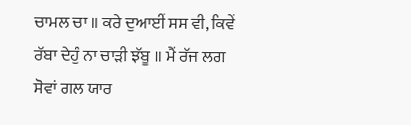ਚਾਮਲ ਚਾ ॥ ਕਰੇ ਦੁਆਈਂ ਸਸ ਵੀ, ਕਿਵੇਂ ਰੱਬਾ ਦੇਹੁੰ ਨਾ ਚਾੜੀ ਝੱਬੂ ॥ ਮੈਂ ਰੱਜ ਲਗ ਸੋਵਾਂ ਗਲ ਯਾਰ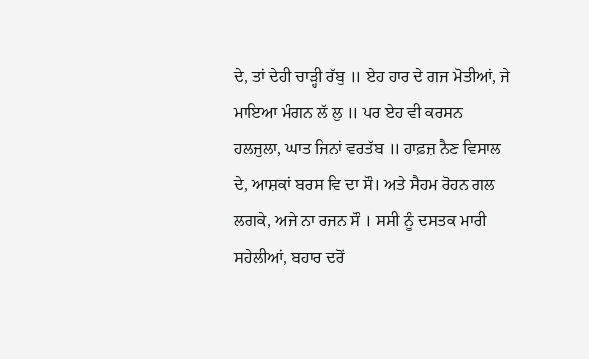ਦੇ, ਤਾਂ ਦੇਹੀ ਚਾੜ੍ਹੀ ਰੱਬੁ ॥ ਏਹ ਹਾਰ ਦੇ ਗਜ ਮੋਤੀਆਂ, ਜੇ ਮਾਇਆ ਮੰਗਨ ਲੱ ਲੁ ॥ ਪਰ ਏਹ ਵੀ ਕਰਸਨ ਹਲਜੁਲਾ, ਘਾਤ ਜਿਨਾਂ ਵਰਤੱਬ ॥ ਹਾਫ਼ਜ਼ ਨੈਣ ਵਿਸਾਲ ਦੇ, ਆਸ਼ਕਾਂ ਬਰਸ ਵਿ ਦਾ ਸੌ। ਅਤੇ ਸੈਹਮ ਰੋਹਨ ਗਲ ਲਗਕੇ, ਅਜੇ ਨਾ ਰਜਨ ਸੌ । ਸਸੀ ਨੂੰ ਦਸਤਕ ਮਾਰੀ ਸਹੇਲੀਆਂ, ਬਹਾਰ ਦਰੋਂ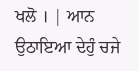ਖਲੋ । | ਆਨ ਉਠਾਇਆ ਦੇਹੁੰ ਚਜੇ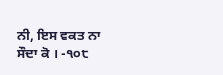ਨੀ, ਇਸ ਵਕਤ ਨਾ ਸੌਦਾ ਕੋ । -੧੦੮